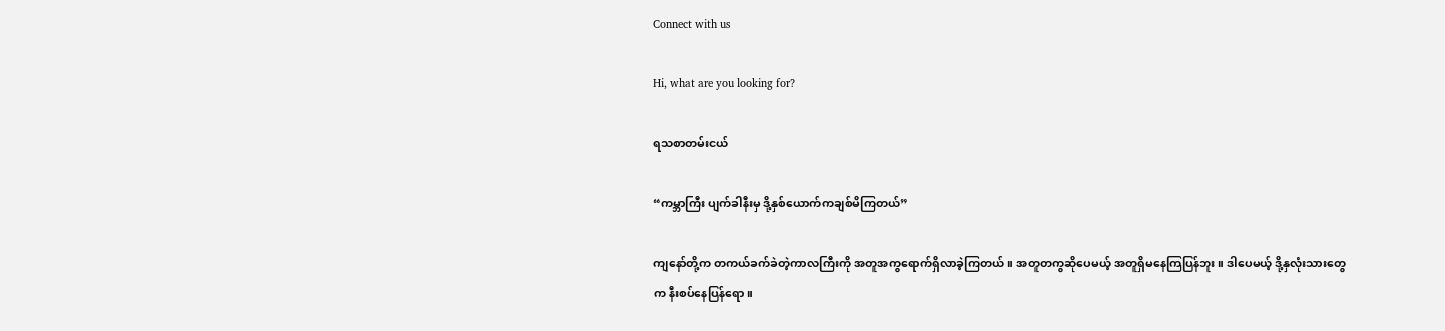Connect with us

Hi, what are you looking for?

ရသစာတမ်းငယ်

“ကမ္ဘာကြီး ပျက်ခါနီးမှ ဒို့နှစ်ယောက်ကချစ်မိကြတယ်”

ကျနော်တို့က တကယ်ခက်ခဲတဲ့ကာလကြီးကို အတူအကွရောက်ရှိလာခဲ့ကြတယ်။ အတူတကွဆိုပေမယ့် အတူရှိမနေကြပြန်ဘူး။ ဒါပေမယ့် ဒို့နှလုံးသားတွေက နီးစပ်နေပြန်ရော။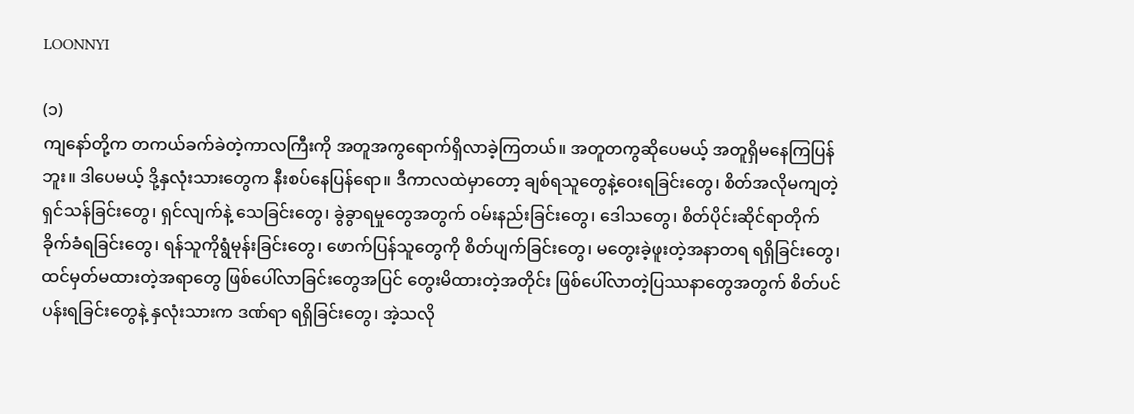LOONNYI

(၁)
ကျနော်တို့က တကယ်ခက်ခဲတဲ့ကာလကြီးကို အတူအကွရောက်ရှိလာခဲ့ကြတယ်။ အတူတကွဆိုပေမယ့် အတူရှိမနေကြပြန်ဘူး။ ဒါပေမယ့် ဒို့နှလုံးသားတွေက နီးစပ်နေပြန်ရော။ ဒီကာလထဲမှာတော့ ချစ်ရသူတွေနဲ့ဝေးရခြင်းတွေ၊ စိတ်အလိုမကျတဲ့ရှင်သန်ခြင်းတွေ၊ ရှင်လျက်နဲ့ သေခြင်းတွေ၊ ခွဲခွာရမှုတွေအတွက် ဝမ်းနည်းခြင်းတွေ၊ ဒေါသတွေ၊ စိတ်ပိုင်းဆိုင်ရာတိုက်ခိုက်ခံရခြင်းတွေ၊ ရန်သူကိုရွံမုန်းခြင်းတွေ၊ ဖောက်ပြန်သူတွေကို စိတ်ပျက်ခြင်းတွေ၊ မတွေးခဲ့ဖူးတဲ့အနာတရ ရရှိခြင်းတွေ၊ ထင်မှတ်မထားတဲ့အရာတွေ ဖြစ်ပေါ်လာခြင်းတွေအပြင် တွေးမိထားတဲ့အတိုင်း ဖြစ်ပေါ်လာတဲ့ပြဿနာတွေအတွက် စိတ်ပင်ပန်းရခြင်းတွေနဲ့ နှလုံးသားက ဒဏ်ရာ ရရှိခြင်းတွေ၊ အဲ့သလို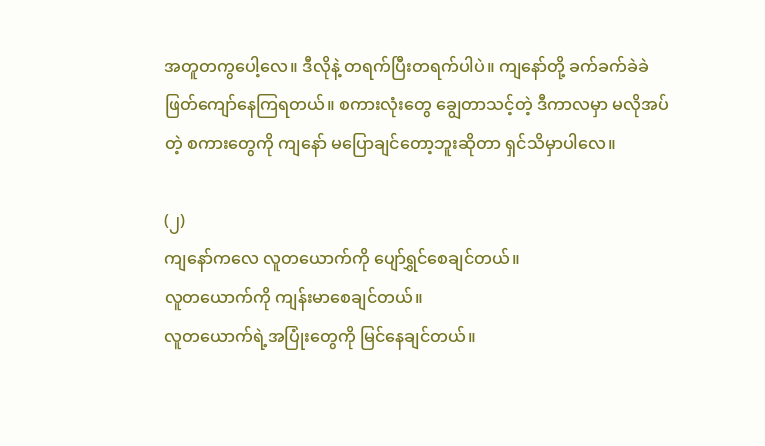အတူတကွပေါ့လေ။ ဒီလိုနဲ့ တရက်ပြီးတရက်ပါပဲ။ ကျနော်တို့ ခက်ခက်ခဲခဲ ဖြတ်ကျော်နေကြရတယ်။ စကားလုံး‌တွေ ချွေတာသင့်တဲ့ ဒီကာလမှာ မလိုအပ်တဲ့ စကားတွေကို ကျနော် မပြောချင်တော့ဘူးဆိုတာ ရှင်သိမှာပါလေ။

(၂)
ကျနော်ကလေ လူတယောက်ကို ပျော်ရွှင်စေချင်တယ်။
လူတယောက်ကို ကျန်းမာစေချင်တယ်။
လူတယောက်ရဲ့အပြုံးတွေကို မြင်နေချင်တယ်။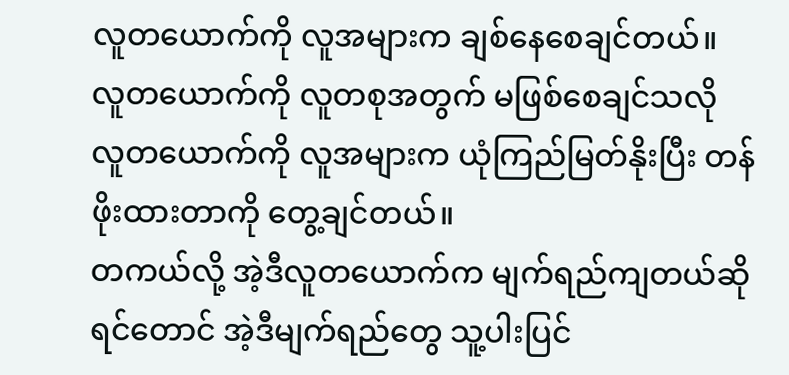လူတယောက်ကို လူအများက ချစ်နေစေချင်တယ်။
လူတယောက်ကို လူတစုအတွက် မဖြစ်စေချင်သလို
လူတယောက်ကို လူအများက ယုံကြည်မြတ်နိုးပြီး တန်ဖိုးထားတာကို တွေ့ချင်တယ်။
တကယ်လို့ အဲ့ဒီလူတယောက်က မျက်ရည်ကျတယ်ဆိုရင်တောင် အဲ့ဒီမျက်ရည်တွေ သူ့ပါးပြင်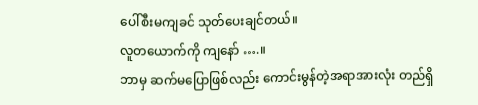ပေါ်စီးမကျခင် သုတ်ပေးချင်တယ်။
လူတယောက်ကို ကျနော် ….။
ဘာမှ ဆက်မပြောဖြစ်လည်း ကောင်းမွန်တဲ့အရာအားလုံး တည်ရှိ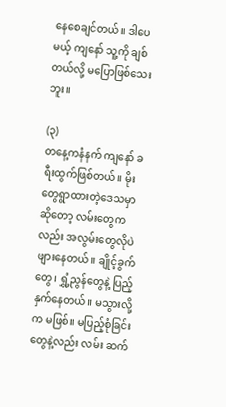နေစေချင်တယ်။ ဒါပေမယ့် ကျနော် သူ့ကို ချစ်တယ်လို့ မပြောဖြစ်သေးဘူး။

(၃)
တနေ့ကနံနက် ကျနော် ခရီးထွက်ဖြစ်တယ်။ မိုးတွေရွာထားတဲ့ဒေသမှာဆိုတော့ လမ်းတွေကလည်း အလွမ်းတွေလိုပဲ ဖျားနေတယ်။ ချိုင့်ခွက်တွေ၊ ရွှံ့ညွန်တွေနဲ့ ပြည့်နှက်နေတယ်။ မသွားလို့က မဖြစ်။ မပြည့်စုံခြင်းတွေနဲ့လည်း လမ်း ဆက်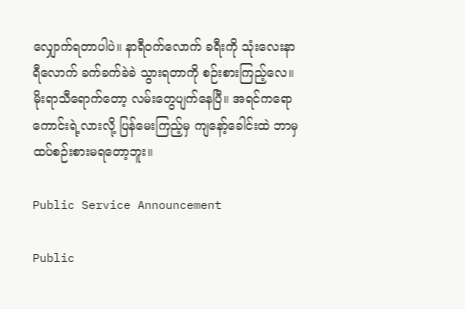လျှောက်ရတာပါပဲ။ နာရီဝက်လောက် ခရီးကို သုံးလေးနာရီလောက် ခက်ခက်ခဲခဲ သွားရတာကို စဉ်းစားကြည့်လေ။ မိုးရာသီရောက်တော့ လမ်းတွေပျက်နေပြီ။ အရင်ကရော ကောင်းရဲ့လားလို့ ပြန်မေးကြည့်မှ ကျနော့်ခေါင်းထဲ ဘာမှ ထပ်စဉ်းစားမရတော့ဘူး။

Public Service Announcement

Public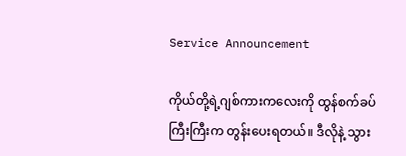Service Announcement

ကိုယ်တို့ရဲ့ဂျစ်ကားကလေးကို ထွန်စက်ခပ်ကြီးကြီးက တွန်းပေးရတယ်။ ဒီလိုနဲ့ သွား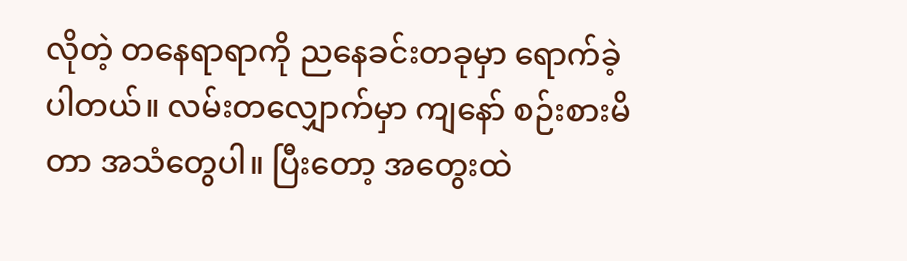လိုတဲ့ တနေရာရာကို ညနေခင်းတခုမှာ ရောက်ခဲ့ပါတယ်။ လမ်း‌တလျှောက်မှာ ကျနော် စဉ်းစားမိတာ အသံတွေပါ။ ပြီးတော့ အတွေးထဲ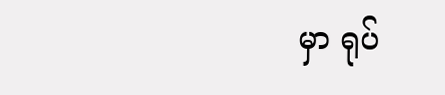မှာ ရုပ်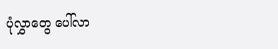ပုံလွှာတွေ ပေါ်လာ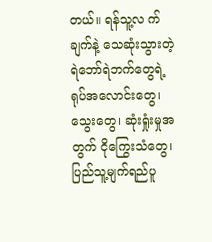တယ်။ ရန်သူ့လ က်ချက်နဲ့ သေဆုံးသွားတဲ့ ရဲဘော်ရဲဘက်တွေရဲ့ ရုပ်အလောင်းတွေ၊ သွေးတွေ၊ ဆုံးရှုံးမှုအတွက် ငိုကြွေးသံတွေ၊ ပြည်သူ့မျက်ရည်ပူ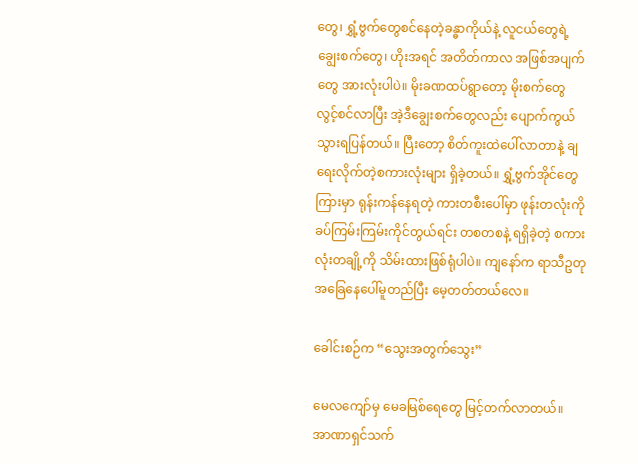တွေ၊ ရွှံ့ဗွက်တွေစင်နေတဲ့ခန္ဓာကိုယ်နဲ့ လူငယ်တွေရဲ့ ချွေးစက်တွေ၊ ဟိုးအရင် အတိတ်‌ကာလ အဖြစ်အပျက်တွေ အားလုံးပါပဲ။ မိုးခဏထပ်ရွာတော့ မိုးစက်တွေ လွင့်စင်လာပြီး အဲ့ဒီချွေးစက်တွေလည်း ပျောက်ကွယ်သွားရပြန်တယ်။ ပြီးတော့ စိတ်ကူးထဲပေါ်လာတာနဲ့ ချရေးလိုက်တဲ့စကားလုံးများ ရှိခဲ့တယ်။ ရွှံ့ဗွက်အိုင်တွေကြားမှာ ရုန်းကန်နေရတဲ့ ကားတစီးပေါ်မှာ ‌ဖုန်းတလုံးကို ခပ်ကြမ်းကြမ်းကိုင်တွယ်ရင်း တစတစနဲ့ ရရှိခဲ့တဲ့ စကားလုံးတချို့ကို ‌သိမ်းထားဖြစ်ရုံပါပဲ။ ကျနော်က ရာသီဥတုအခြေနေပေါ်မူတည်ပြီး မေ့တတ်တယ်လေ။

ခေါင်းစဉ်က “သွေးအတွက်သွေး”

မေလကျော်မှ မေခမြစ်ရေတွေ မြင့်တက်လာတယ်။
အာဏာရှင်သက်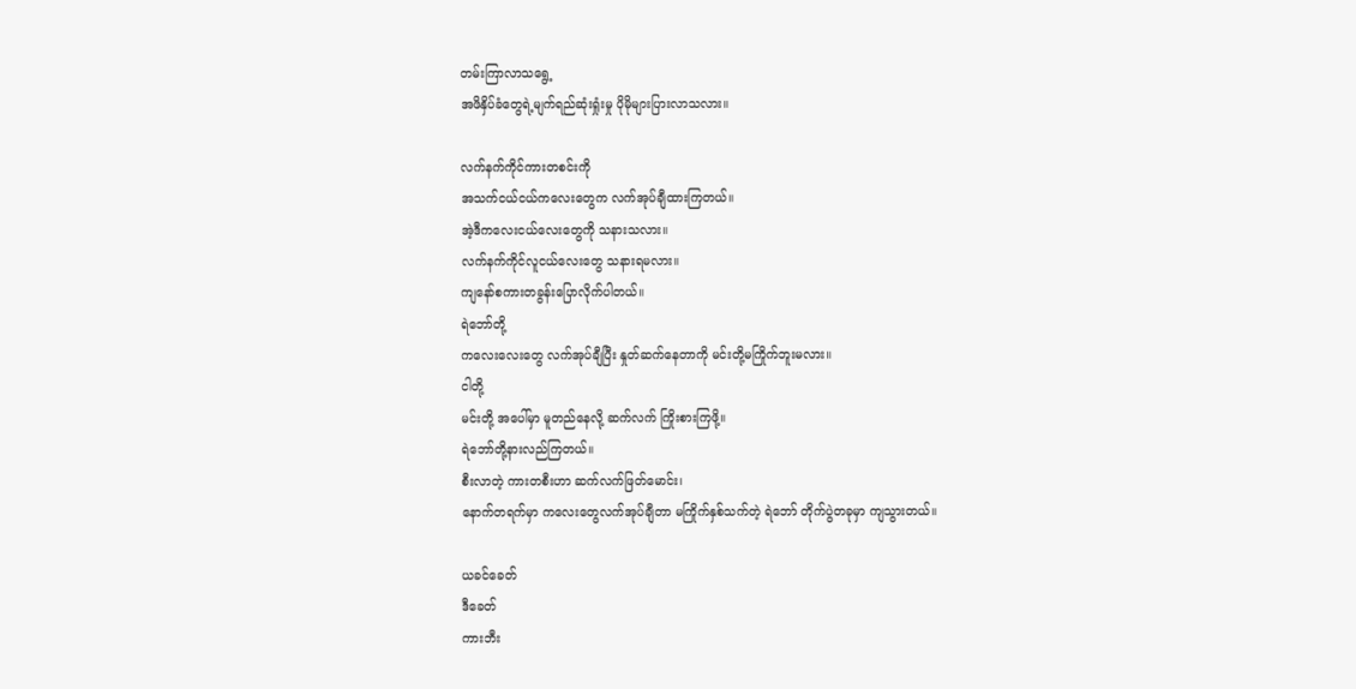တမ်းကြာလာသရွေ့
အဖိနှိပ်ခံတွေရဲ့မျက်ရည်ဆုံးရှုံးမှု ပိုမိုများပြားလာသလား။

လက်နက်ကိုင်ကားတစင်းကို
အသက်ငယ်ငယ်ကလေးတွေက လက်အုပ်ချီထားကြတယ်။
အဲ့ဒီကလေးငယ်လေးတွေကို သနားသလား။
လက်နက်ကိုင်လူငယ်လေးတွေ သနားရမလား။
ကျနော်စကားတခွန်းပြောလိုက်ပါတယ်။
ရဲဘော်တို့
ကလေးလေးတွေ လက်အုပ်ချီပြီး နှုတ်ဆက်နေတာကို မင်းတို့မကြိုက်ဘူးမလား။
ငါတို့
မင်းတို့ အပေါ်မှာ မူတည်နေလို့ ဆက်လက် ကြိုးစားကြဖို့။
ရဲဘော်တို့နားလည်ကြတယ်။
စီးလာတဲ့ ကားတစီးဟာ ဆက်လက်ဖြတ်မောင်း၊
နောက်တရက်မှာ ကလေးတွေလက်အုပ်ချီတာ မကြိုက်နှစ်သက်တဲ့ ရဲဘော် တိုက်ပွဲတခုမှာ ကျသွားတယ်။

ယခင်ခေတ်
ဒီခေတ်
ကားဘီး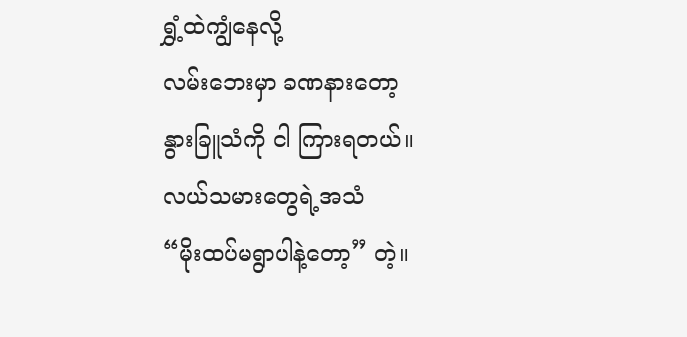ရွှံ့ထဲကျွံနေလို့
လမ်းဘေးမှာ ခဏနားတော့
နွားခြူသံကို ငါ ကြားရတယ်။
လယ်သမားတွေရဲ့အသံ
“မိုးထပ်မရွာပါနဲ့တော့” တဲ့။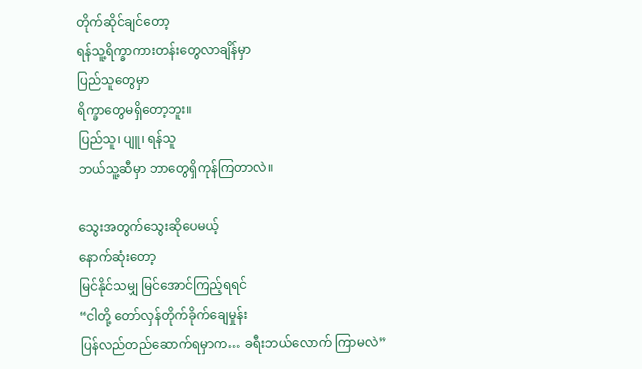တိုက်ဆိုင်ချင်တော့
ရန်သူ့ရိက္ခာကားတန်းတွေလာချိန်မှာ
ပြည်သူတွေမှာ
ရိက္ခာတွေမရှိတော့ဘူး။
ပြည်သူ၊ ပျူ၊ ရန်သူ
ဘယ်သူ့ဆီမှာ ဘာတွေရှိကုန်ကြတာလဲ။

သွေးအတွက်သွေးဆိုပေမယ့်
နောက်ဆုံးတော့
မြင်နိုင်သမျှ မြင်အောင်ကြည့်ရရင်
“ငါတို့ တော်လှန်တိုက်ခိုက်ချေမှုန်း
ပြန်လည်တည်‌ဆောက်ရမှာက… ခရီး‌ဘယ်လောက် ကြာမလဲ”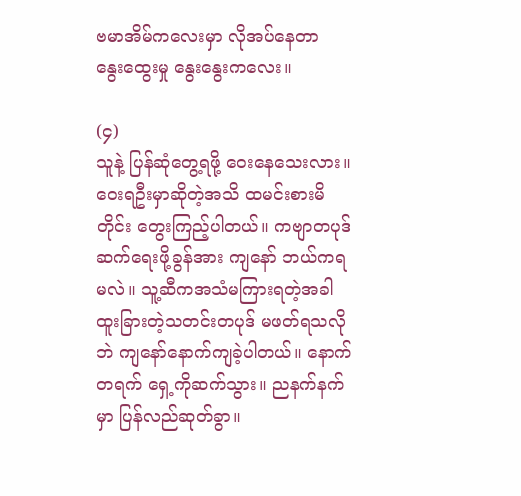ဗမာအိမ်ကလေးမှာ လိုအပ်နေတာ
နွေးထွေးမှု နွေးနွေးကလေး။

(၄)
သူနဲ့ ပြန်ဆုံတွေ့ရဖို့ ဝေးနေသေးလား။
ဝေးရဦးမှာဆိုတဲ့အသိ ထမင်းစားမိတိုင်း တွေးကြည့်ပါတယ်။ ကဗျာတပုဒ်ဆက်ရေးဖို့ခွန်အား ကျနော် ဘယ်ကရမလဲ။ သူ့ဆီကအသံမကြားရတဲ့အခါ ထူးခြားတဲ့သတင်းတပုဒ် မဖတ်ရသလိုဘဲ ကျနော်နောက်ကျခဲ့ပါတယ်။ နောက်တရက် ရှေ့ကိုဆက်သွား။ ညနက်နက်မှာ ပြန်လည်ဆုတ်ခွာ။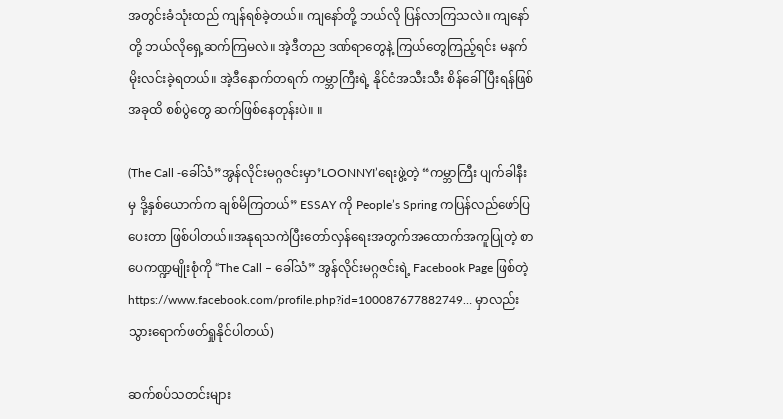အတွင်းခံသုံးထည် ကျန်ရစ်ခဲ့တယ်။ ကျနော်တို့ ဘယ်လို ပြန်လာကြသလဲ။ ကျနော်တို့ ဘယ်လိုရှေ့ဆက်ကြမလဲ။ အဲ့ဒီတည ဒဏ်ရာတွေနဲ့ ကြယ်တွေကြည့်ရင်း မနက်မိုးလင်းခဲ့ရတယ်။ အဲ့ဒီနောက်တရက် ကမ္ဘာကြီးရဲ့ နိုင်ငံအသီးသီး စိန်ခေါ်ပြီးရန်ဖြစ် အခုထိ စစ်ပွဲတွေ ဆက်ဖြစ်နေတုန်းပဲ။ ။

(The Call -ခေါ်သံ”အွန်လိုင်းမဂ္ဂဇင်းမှာ’LOONNYI’ရေးဖွဲ့တဲ့ “ကမ္ဘာကြီး ပျက်ခါနီးမှ ဒို့နှစ်ယောက်က ချစ်မိကြတယ်” ESSAY ကို People’s Spring ကပြန်လည်ဖော်ပြပေးတာ ဖြစ်ပါတယ်။အနုရသကဲပြီးတော်လှန်ရေးအတွက်အထောက်အကူပြုတဲ့ စာပေကဏ္ဍမျိုးစုံကို “The Call – ခေါ်သံ” အွန်လိုင်းမဂ္ဂဇင်းရဲ့ Facebook Page ဖြစ်တဲ့ https://www.facebook.com/profile.php?id=100087677882749… မှာလည်းသွားရောက်ဖတ်ရှုနိုင်ပါတယ်)

ဆက်စပ်သတင်းများ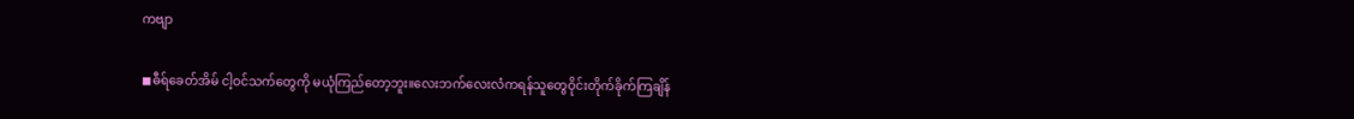ကဗျာ

◼ဓီရ်ခေတ်အိမ် ငါ့ဝင်သက်တွေကို မယုံကြည်တော့ဘူး။လေးဘက်လေးလံကရန်သူတွေဝိုင်းတိုက်ခိုက်ကြချိန်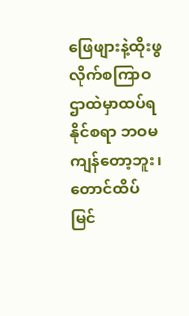ဖြေဖျားနဲ့ထိုးဖွလိုက်စကြာဝဌာထဲမှာထပ်ရနိုင်စရာ ဘဝမကျန်တော့ဘူး၊တောင်ထိပ်မြင်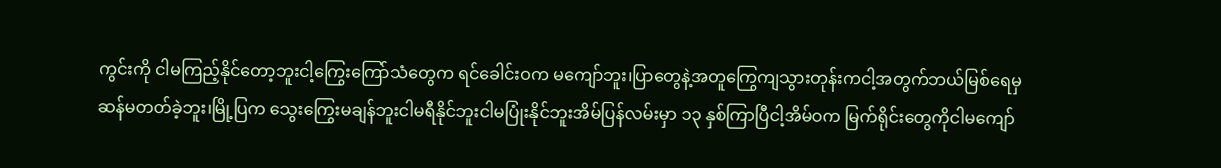ကွင်းကို ငါမကြည့်နိုင်တော့ဘူးငါ့ကြွေးကြော်သံတွေက ရင်ခေါင်းဝက မကျော်ဘူး၊ပြာတွေနဲ့အတူကြွေကျသွားတုန်းကငါ့အတွက်ဘယ်မြစ်ရေမှ ဆန်မတတ်ခဲ့ဘူး၊မြို့ပြက သွေးကြွေးမချန်ဘူးငါမရီနိုင်ဘူးငါမပြုံးနိုင်ဘူးအိမ်ပြန်လမ်းမှာ ၁၃ နှစ်ကြာပြီငါ့အိမ်ဝက မြက်ရိုင်းတွေကိုငါမကျော်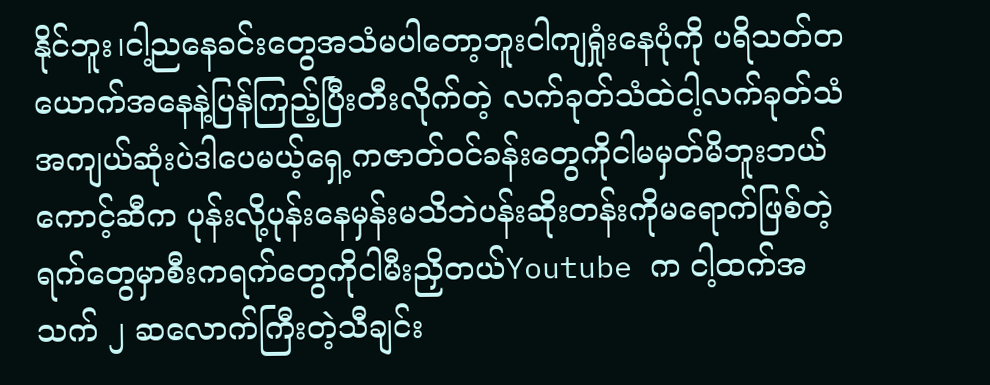နိုင်ဘူး၊ငါ့ညနေခင်းတွေအသံမပါတော့ဘူးငါကျရှုံးနေပုံကို ပရိသတ်တယောက်အနေနဲ့ပြန်ကြည့်ပြီးတီးလိုက်တဲ့ လက်ခုတ်သံထဲငါ့လက်ခုတ်သံအကျယ်ဆုံးပဲဒါပေမယ့်ရှေ့ကဇာတ်ဝင်ခန်းတွေကိုငါမမှတ်မိဘူးဘယ်ကောင့်ဆီက ပုန်းလို့ပုန်းနေမှန်းမသိဘဲပန်းဆိုးတန်းကိုမရောက်ဖြစ်တဲ့ရက်တွေမှာစီးကရက်တွေကိုငါမီးညှိတယ်Youtube က ငါ့ထက်အသက် ၂ ဆလောက်ကြီးတဲ့သီချင်း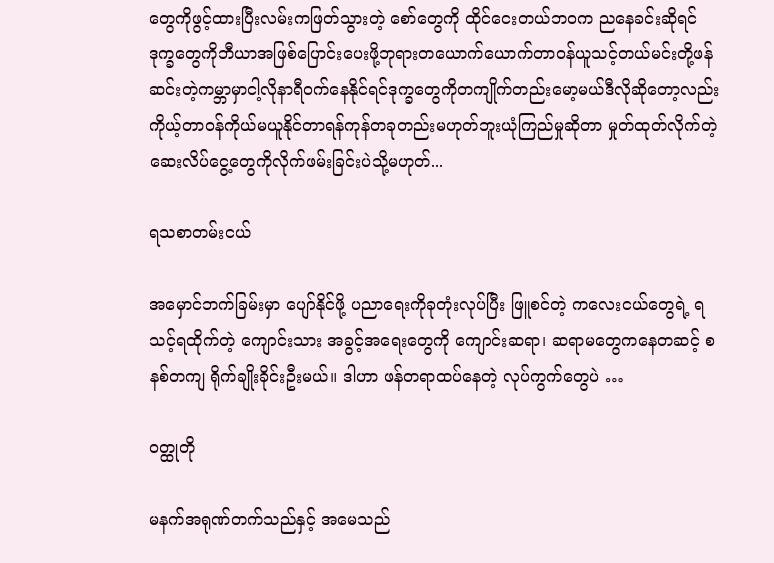တွေကိုဖွင့်ထားပြီးလမ်းကဖြတ်သွားတဲ့ စော်တွေကို ထိုင်ငေးတယ်ဘဝက ညနေခင်းဆိုရင် ဒုက္ခတွေကိုဘီယာအဖြစ်ပြောင်းပေးဖို့ဘုရားတယောက်ယောက်တာဝန်ယူသင့်တယ်မင်းတို့ဖန်ဆင်းတဲ့ကမ္ဘာမှာငါ့လိုနာရီဝက်နေနိုင်ရင်ဒုက္ခတွေကိုတကျိုက်တည်းမော့မယ်ဒီလိုဆိုတော့လည်းကိုယ့်တာဝန်ကိုယ်မယူနိုင်တာရန်ကုန်တခုတည်းမဟုတ်ဘူးယုံကြည်မှုဆိုတာ မှုတ်ထုတ်လိုက်တဲ့ဆေးလိပ်ငွေ့တွေကိုလိုက်ဖမ်းခြင်းပဲသို့မဟုတ်...

ရသစာတမ်းငယ်

အမှောင်ဘက်ခြမ်းမှာ ပျော်နိုင်ဖို့ ပညာရေးကိုခုတုံးလုပ်ပြီး ဖြူစင်တဲ့ ကလေးငယ်တွေရဲ့ ရသင့်ရထိုက်တဲ့ ကျောင်းသား အခွင့်အရေးတွေကို ကျောင်းဆရာ၊ ဆရာမတွေကနေတဆင့် စနစ်တကျ ရိုက်ချိုးခိုင်းဦးမယ်။ ဒါဟာ ဖန်တရာထပ်နေတဲ့ လုပ်ကွက်တွေပဲ …

ဝတ္ထုတို

မနက်အရုဏ်တက်သည်နှင့် အမေသည်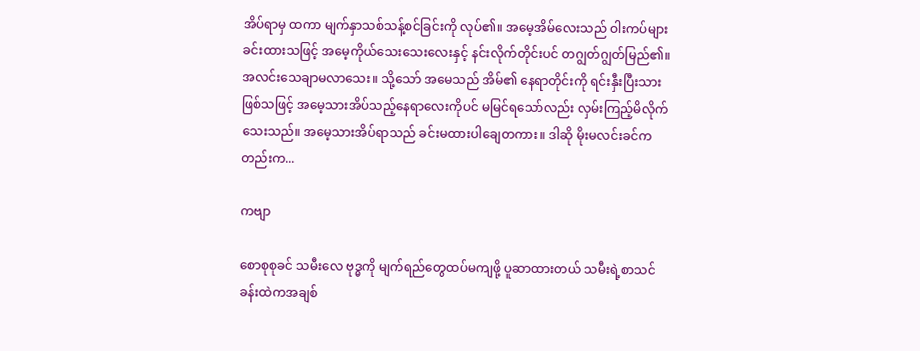အိပ်ရာမှ ထကာ မျက်နှာသစ်သန့်စင်ခြင်းကို လုပ်၏။ အမေ့အိမ်လေးသည် ဝါးကပ်များခင်းထားသဖြင့် အမေ့ကိုယ်သေးသေးလေးနှင့် နင်းလိုက်တိုင်းပင် တဂျွတ်ဂျွတ်မြည်၏။ အလင်းသေချာမလာသေး။ သို့သော် အမေသည် အိမ်၏ နေရာတိုင်းကို ရင်းနှီးပြီးသားဖြစ်သဖြင့် အမေ့သားအိပ်သည့်နေရာလေးကိုပင် မမြင်ရသော်လည်း လှမ်းကြည့်မိလိုက်သေးသည်။ အမေ့သားအိပ်ရာသည် ခင်းမထားပါချေတကား။ ဒါဆို မိုးမလင်းခင်ကတည်းက...

ကဗျာ

စောစုစုခင် သမီးလေ ဗုဒ္ဓကို မျက်ရည်တွေထပ်မကျဖို့ ပူဆာထားတယ် သမီးရဲ့စာသင်ခန်းထဲကအချစ်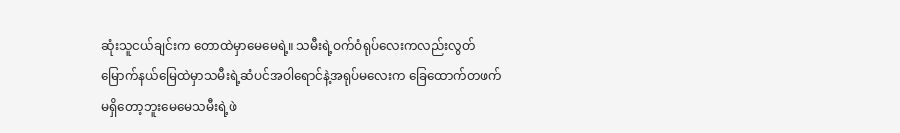ဆုံးသူငယ်ချင်းက တောထဲမှာမေမေရဲ့။ သမီးရဲ့ဝက်ဝံရုပ်လေးကလည်းလွတ်မြောက်နယ်မြေထဲမှာသမီးရဲ့ဆံပင်အဝါရောင်နဲ့အရုပ်မလေးက ခြေထောက်တဖက် မရှိတော့ဘူးမေမေသမီးရဲ့ဖဲ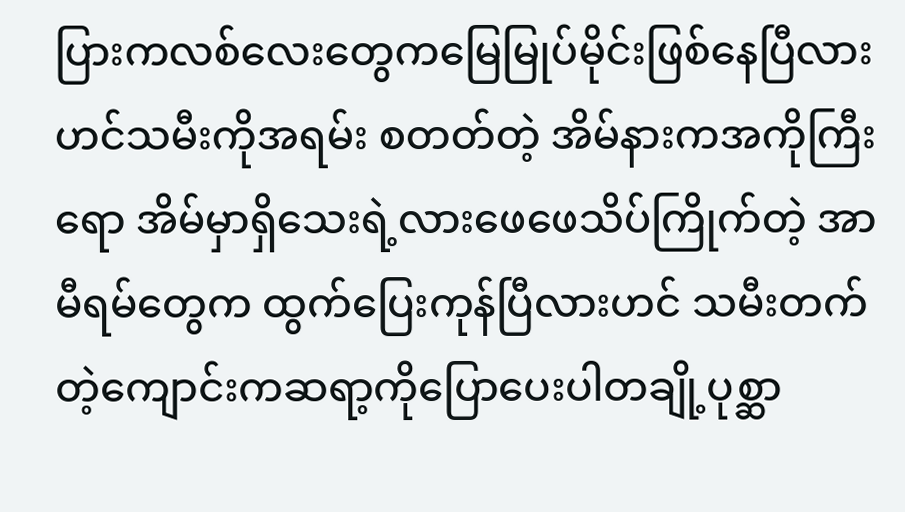ပြားကလစ်လေးတွေကမြေမြုပ်မိုင်းဖြစ်နေပြီလားဟင်သမီးကိုအရမ်း စတတ်တဲ့ အိမ်နားကအကိုကြီးရော အိမ်မှာရှိသေးရဲ့လားဖေဖေသိပ်ကြိုက်တဲ့ အာမီရမ်တွေက ထွက်ပြေးကုန်ပြီလားဟင် သမီးတက်တဲ့ကျောင်းကဆရာ့ကိုပြောပေးပါတချို့ပုစ္ဆာ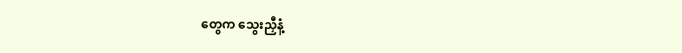တွေက သွေးညှီနံ့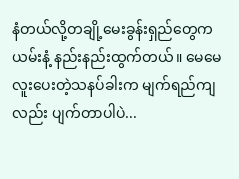နံတယ်လို့တချို့မေးခွန်းရှည်တွေက ယမ်းနံ့ နည်းနည်းထွက်တယ်။ မေမေ လူးပေးတဲ့သနပ်ခါးက မျက်ရည်ကျလည်း ပျက်တာပါပဲ...